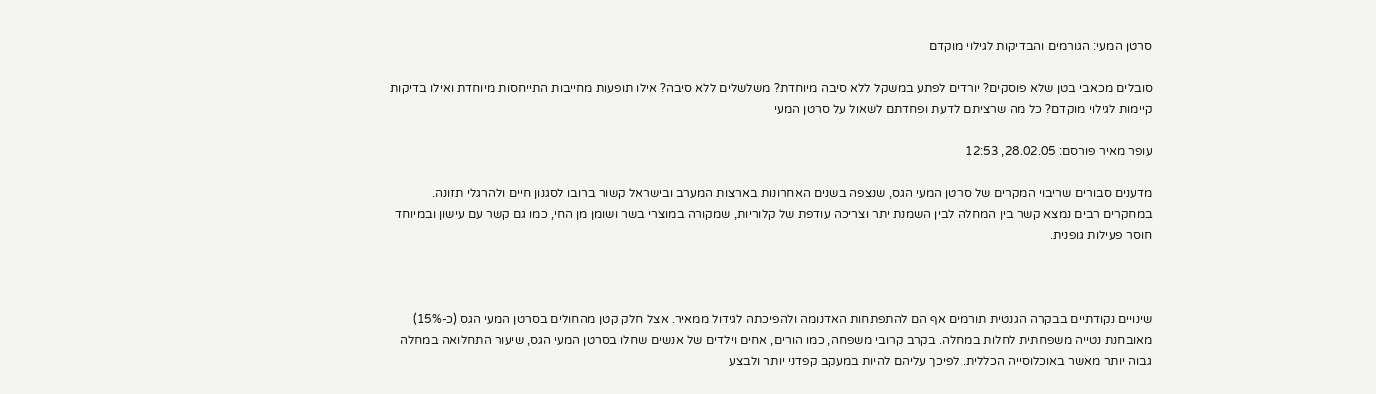סרטן המעי: הגורמים והבדיקות לגילוי מוקדם

סובלים מכאבי בטן שלא פוסקים? יורדים לפתע במשקל ללא סיבה מיוחדת? משלשלים ללא סיבה? אילו תופעות מחייבות התייחסות מיוחדת ואילו בדיקות קיימות לגילוי מוקדם? כל מה שרציתם לדעת ופחדתם לשאול על סרטן המעי

עופר מאיר פורסם: 28.02.05, 12:53

מדענים סבורים שריבוי המקרים של סרטן המעי הגס, שנצפה בשנים האחרונות בארצות המערב ובישראל קשור ברובו לסגנון חיים ולהרגלי תזונה. במחקרים רבים נמצא קשר בין המחלה לבין השמנת יתר וצריכה עודפת של קלוריות, שמקורה במוצרי בשר ושומן מן החי, כמו גם קשר עם עישון ובמיוחד חוסר פעילות גופנית.



שינויים נקודתיים בבקרה הגנטית תורמים אף הם להתפתחות האדנומה ולהפיכתה לגידול ממאיר. אצל חלק קטן מהחולים בסרטן המעי הגס (כ-15%) מאובחנת נטייה משפחתית לחלות במחלה. בקרב קרובי משפחה, כמו הורים, אחים וילדים של אנשים שחלו בסרטן המעי הגס, שיעור התחלואה במחלה גבוה יותר מאשר באוכלוסייה הכללית. לפיכך עליהם להיות במעקב קפדני יותר ולבצע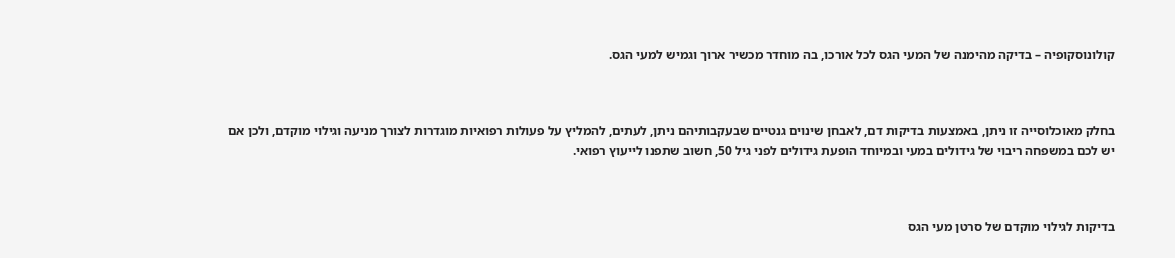קולונוסקופיה – בדיקה מהימנה של המעי הגס לכל אורכו, בה מוחדר מכשיר ארוך וגמיש למעי הגס.



בחלק מאוכלוסייה זו ניתן, באמצעות בדיקות דם, לאבחן שינוים גנטיים שבעקבותיהם ניתן, לעתים, להמליץ על פעולות רפואיות מוגדרות לצורך מניעה וגילוי מוקדם, ולכן אם יש לכם במשפחה ריבוי של גידולים במעי ובמיוחד הופעת גידולים לפני גיל 50, חשוב שתפנו לייעוץ רפואי.



בדיקות לגילוי מוקדם של סרטן מעי הגס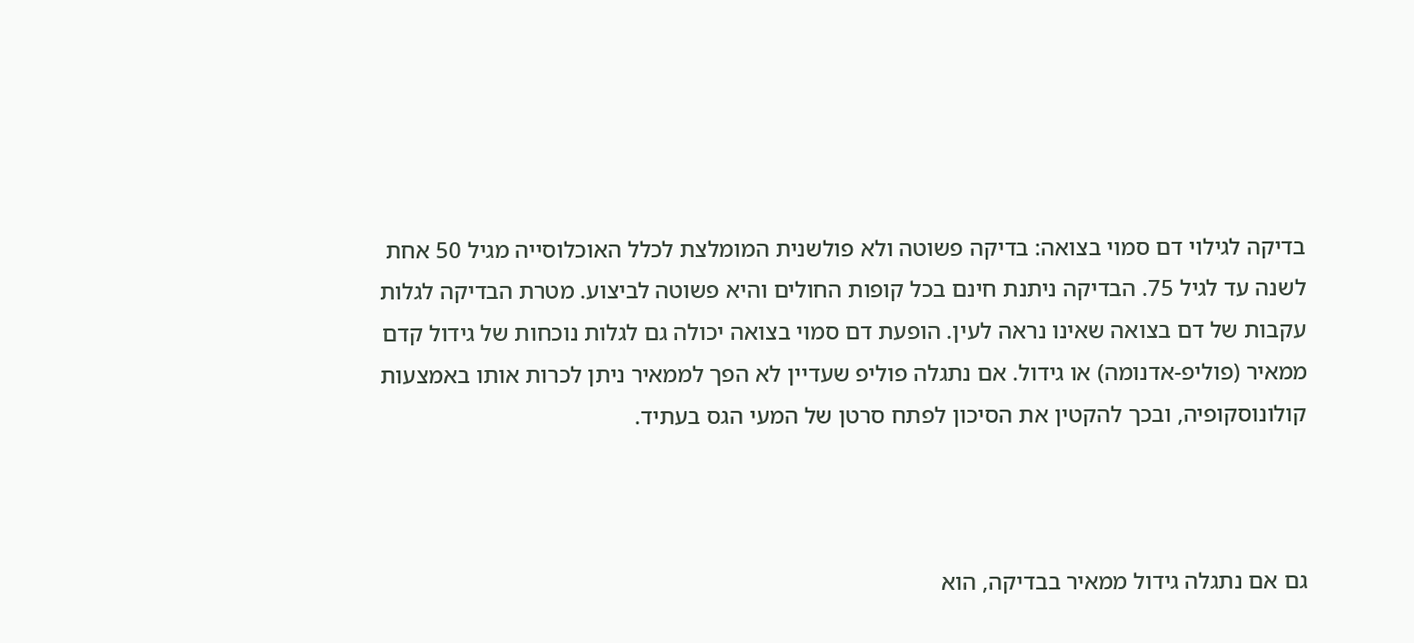בדיקה לגילוי דם סמוי בצואה: בדיקה פשוטה ולא פולשנית המומלצת לכלל האוכלוסייה מגיל 50 אחת לשנה עד לגיל 75. הבדיקה ניתנת חינם בכל קופות החולים והיא פשוטה לביצוע. מטרת הבדיקה לגלות עקבות של דם בצואה שאינו נראה לעין. הופעת דם סמוי בצואה יכולה גם לגלות נוכחות של גידול קדם ממאיר (פוליפ-אדנומה) או גידול. אם נתגלה פוליפ שעדיין לא הפך לממאיר ניתן לכרות אותו באמצעות קולונוסקופיה, ובכך להקטין את הסיכון לפתח סרטן של המעי הגס בעתיד.



גם אם נתגלה גידול ממאיר בבדיקה, הוא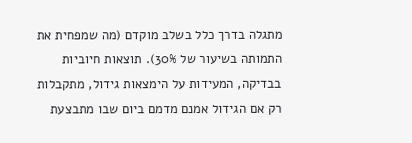מתגלה בדרך כלל בשלב מוקדם (מה שמפחית את התמותה בשיעור של 30%). תוצאות חיוביות בבדיקה, המעידות על הימצאות גידול, מתקבלות רק אם הגידול אמנם מדמם ביום שבו מתבצעת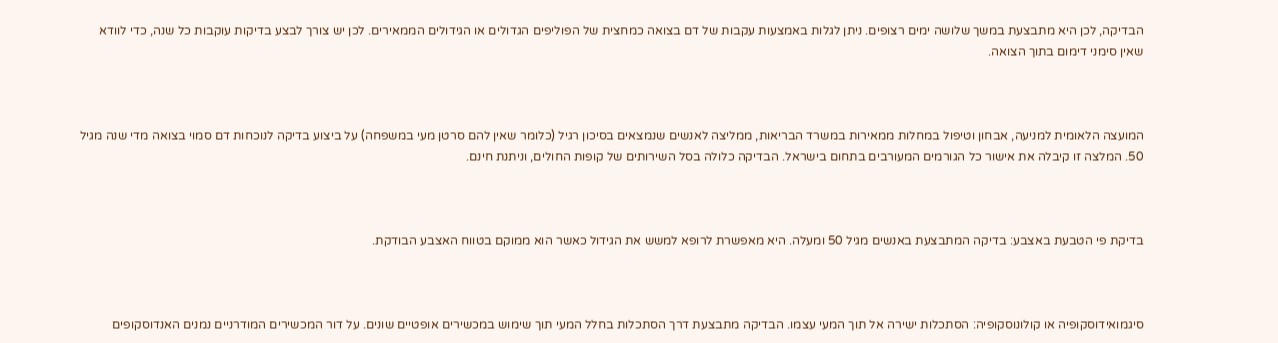הבדיקה, לכן היא מתבצעת במשך שלושה ימים רצופים. ניתן לגלות באמצעות עקבות של דם בצואה כמחצית של הפוליפים הגדולים או הגידולים הממאירים. לכן יש צורך לבצע בדיקות עוקבות כל שנה, כדי לוודא שאין סימני דימום בתוך הצואה.



המועצה הלאומית למניעה, אבחון וטיפול במחלות ממאירות במשרד הבריאות, ממליצה לאנשים שנמצאים בסיכון רגיל (כלומר שאין להם סרטן מעי במשפחה) על ביצוע בדיקה לנוכחות דם סמוי בצואה מדי שנה מגיל 50. המלצה זו קיבלה את אישור כל הגורמים המעורבים בתחום בישראל. הבדיקה כלולה בסל השירותים של קופות החולים, וניתנת חינם.



בדיקת פי הטבעת באצבע: בדיקה המתבצעת באנשים מגיל 50 ומעלה. היא מאפשרת לרופא למשש את הגידול כאשר הוא ממוקם בטווח האצבע הבודקת.



סיגמואידוסקופיה או קולונוסקופיה: הסתכלות ישירה אל תוך המעי עצמו. הבדיקה מתבצעת דרך הסתכלות בחלל המעי תוך שימוש במכשירים אופטיים שונים. על דור המכשירים המודרניים נמנים האנדוסקופים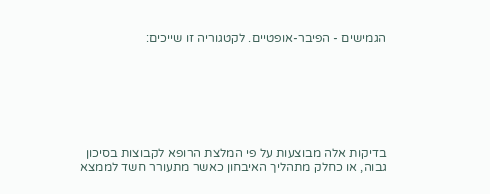הגמישים - הפיבר-אופטיים. לקטגוריה זו שייכים:







בדיקות אלה מבוצעות על פי המלצת הרופא לקבוצות בסיכון גבוה, או כחלק מתהליך האיבחון כאשר מתעורר חשד לממצא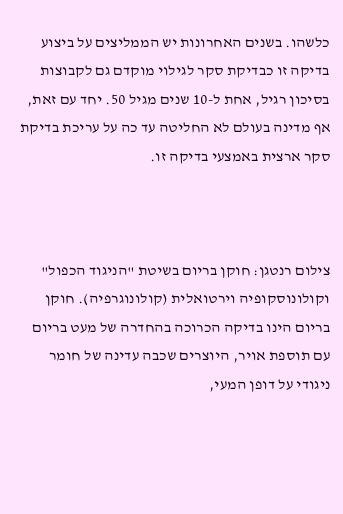כלשהו. בשנים האחרונות יש הממליצים על ביצוע בדיקה זו כבדיקת סקר לגילוי מוקדם גם לקבוצות בסיכון רגיל, אחת ל-10 שנים מגיל 50. יחד עם זאת, אף מדינה בעולם לא החליטה עד כה על עריכת בדיקת סקר ארצית באמצעי בדיקה זו.



צילום רנטגן: חוקן בריום בשיטת "הניגוד הכפול" וקולונוסקופיה וירטואלית (קולונוגרפיה). חוקן בריום הינו בדיקה הכרוכה בהחדרה של מעט בריום עם תוספת אויר, היוצרים שכבה עדינה של חומר ניגודי על דופן המעי,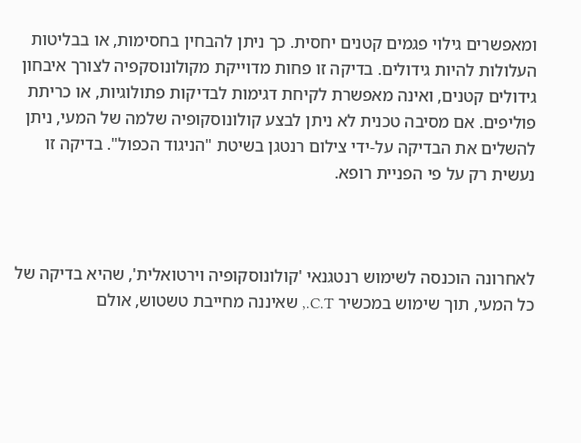ומאפשרים גילוי פגמים קטנים יחסית. כך ניתן להבחין בחסימות, או בבליטות העלולות להיות גידולים. בדיקה זו פחות מדוייקת מקולונוסקפיה לצורך איבחון גידולים קטנים, ואינה מאפשרת לקיחת דגימות לבדיקות פתולוגיות, או כריתת פוליפים. אם מסיבה טכנית לא ניתן לבצע קולונוסקופיה שלמה של המעי, ניתן להשלים את הבדיקה על-ידי צילום רנטגן בשיטת "הניגוד הכפול". בדיקה זו נעשית רק על פי הפניית רופא.



לאחרונה הוכנסה לשימוש רנטגנאי 'קולונוסקופיה וירטואלית', שהיא בדיקה של כל המעי, תוך שימוש במכשיר C.T., שאיננה מחייבת טשטוש, אולם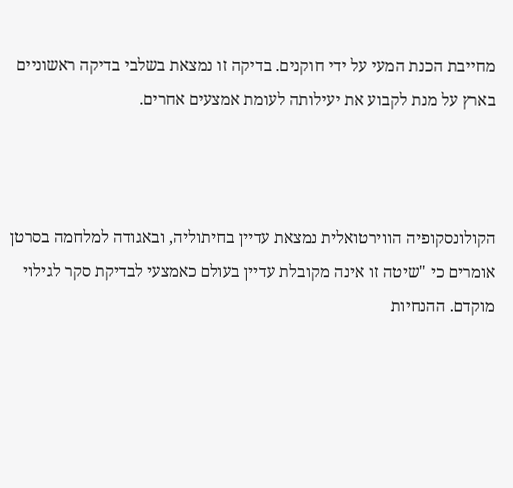מחייבת הכנת המעי על ידי חוקנים. בדיקה זו נמצאת בשלבי בדיקה ראשוניים בארץ על מנת לקבוע את יעילותה לעומת אמצעים אחרים.



הקולונסקופיה הווירטואלית נמצאת עדיין בחיתוליה, ובאגודה למלחמה בסרטן אומרים כי "שיטה זו אינה מקובלת עדיין בעולם כאמצעי לבדיקת סקר לגילוי מוקדם. ההנחיות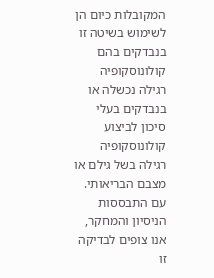המקובלות כיום הן לשימוש בשיטה זו בנבדקים בהם קולונוסקופיה רגילה נכשלה או בנבדקים בעלי סיכון לביצוע קולונוסקופיה רגילה בשל גילם או מצבם הבריאותי. עם התבססות הניסיון והמחקר, אנו צופים לבדיקה זו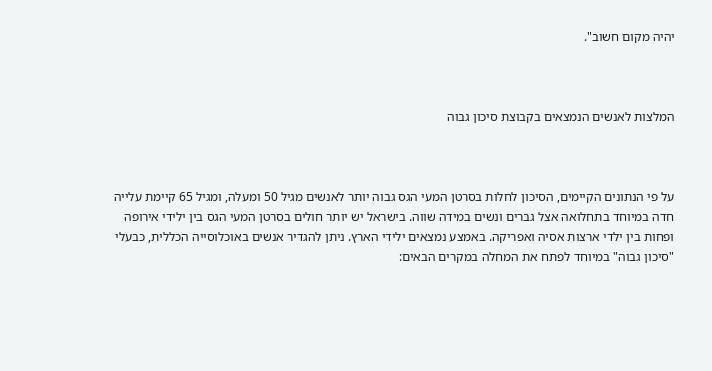יהיה מקום חשוב".



המלצות לאנשים הנמצאים בקבוצת סיכון גבוה



על פי הנתונים הקיימים, הסיכון לחלות בסרטן המעי הגס גבוה יותר לאנשים מגיל 50 ומעלה, ומגיל 65 קיימת עלייה חדה במיוחד בתחלואה אצל גברים ונשים במידה שווה. בישראל יש יותר חולים בסרטן המעי הגס בין ילידי אירופה ופחות בין ילדי ארצות אסיה ואפריקה. באמצע נמצאים ילידי הארץ. ניתן להגדיר אנשים באוכלוסייה הכללית, כבעלי "סיכון גבוה" במיוחד לפתח את המחלה במקרים הבאים: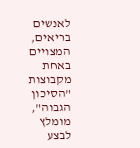לאנשים בריאים, המצויים באחת מקבוצות "הסיכון הגבוה", מומלץ לבצע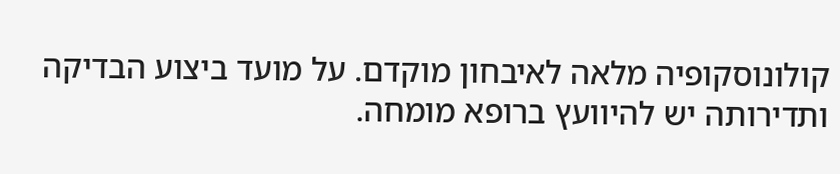קולונוסקופיה מלאה לאיבחון מוקדם. על מועד ביצוע הבדיקה ותדירותה יש להיוועץ ברופא מומחה.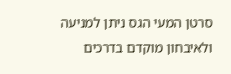סרטן המעי הגס ניתן למניעה ולאיבחון מוקדם בדרכים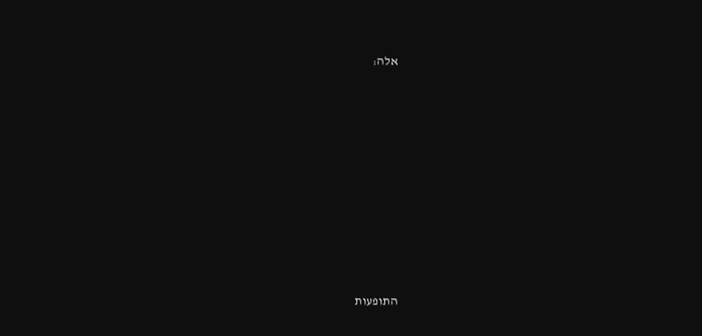אלה:









התופעות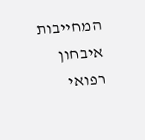המחייבות איבחון רפואי